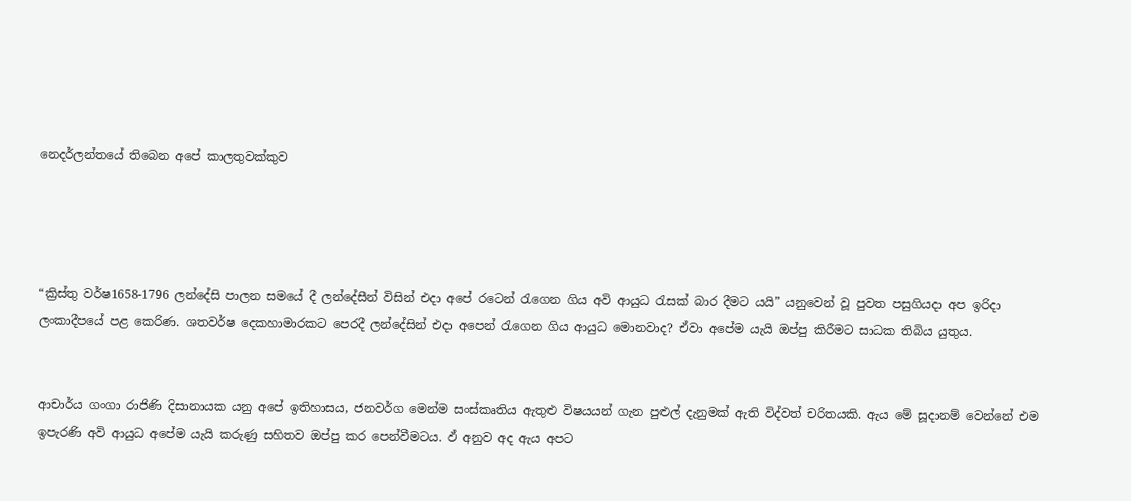නෙදර්ලන්තයේ තිබෙන අපේ කාලතුවක්කුව




“ක්‍රිස්තු වර්ෂ1658-1796 ලන්දේසි පාලන සමයේ දී ලන්දේසීන් විසින් එදා අපේ රටෙන් රැගෙන ගිය අවි ආයුධ රැසක් බාර දීමට යයි” යනුවෙන් වූ පුවත පසුගියදා අප ඉරිදා ලංකාදීපයේ පළ කෙරිණ. ශතවර්ෂ දෙකහාමාරකට පෙරදී ලන්දේසින් එදා අපෙන් රැගෙන ගිය ආයුධ මොනවාද? ඒවා අපේම යැයි ඔප්පු කිරීමට සාධක තිබිය යුතුය.


ආචාර්ය ගංගා රාජිණි දිසානායක යනු අපේ ඉතිහාසය, ජනවර්ග මෙන්ම සංස්කෘතිය ඇතුළු විෂයයන් ගැන පුළුල් දැනුමක් ඇති විද්වත් චරිතයකි. ඇය මේ සූදානම් වෙන්නේ එම ඉපැරණි අවි ආයුධ අපේම යැයි කරුණු සහිතව ඔප්පු කර පෙන්වීමටය. ඵ් අනුව අද ඇය අපට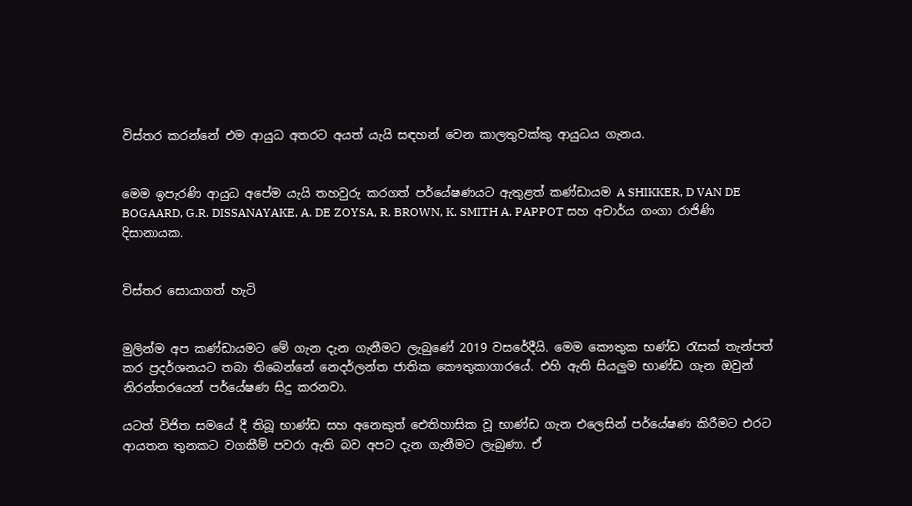විස්තර කරන්නේ එම ආයුධ අතරට අයත් යැයි සඳහන් වෙන කාලතුවක්කු ආයුධය ගැනය.


මෙම ඉපැරණි ආයුධ අපේම යැයි තහවුරු කරගත් පර්‌යේෂණයට ඇතුළත් කණ්ඩායම A SHIKKER, D VAN DE BOGAARD, G.R. DISSANAYAKE, A. DE ZOYSA, R. BROWN, K. SMITH A. PAPPOT සහ අචාර්ය ගංගා රාජිණි දිසානායක.


විස්තර සොයාගත් හැටි


මුලින්ම අප කණ්ඩායමට මේ ගැන දැන ගැනීමට ලැබුණේ 2019 වසරේදීයි. මෙම කෞතුක භණ්ඩ රැසක් තැන්පත් කර ප්‍රදර්ශනයට තබා තිබෙන්නේ නෙදර්ලන්ත ජාතික කෞතුකාගාරයේ. එහි ඇති සියලුම භාණ්ඩ ගැන ඔවුන් නිරන්තරයෙන් පර්‌යේෂණ සිදු කරනවා.

යටත් විජිත සමයේ දී තිබූ භාණ්ඩ සහ අනෙකුත් ඓතිහාසික වූ භාණ්ඩ ගැන එලෙසින් පර්‌යේෂණ කිරීමට එරට ආයතන තුනකට වගකීම් පවරා ඇති බව අපට දැන ගැනීමට ලැබුණා. ඒ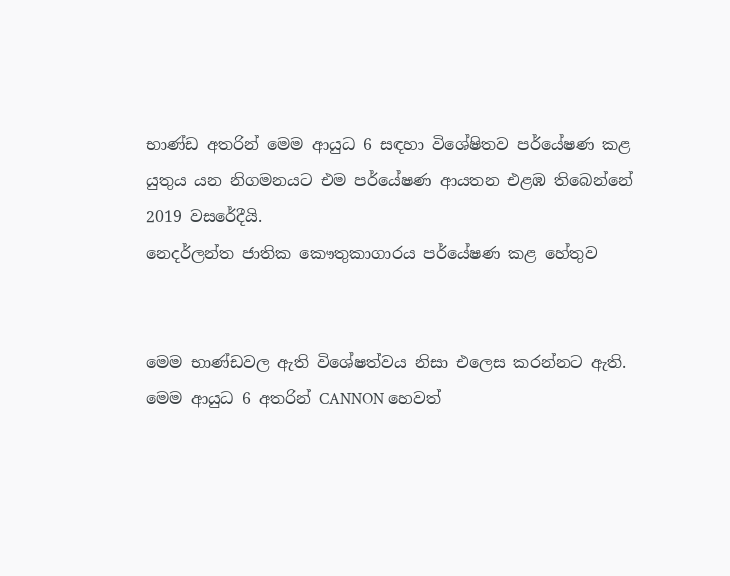භාණ්ඩ අතරින් මෙම ආයුධ 6 සඳහා විශේෂිතව පර්‌යේෂණ කළ යුතුය යන නිගමනයට එම පර්‌යේෂණ ආයතන එළඹ තිබෙන්නේ 2019 වසරේදීයි.
නෙදර්ලන්ත ජාතික කෞතුකාගාරය පර්යේෂණ කළ හේතුව


මෙම භාණ්ඩවල ඇති විශේෂත්වය නිසා එලෙස කරන්නට ඇති. මෙම ආයුධ 6 අතරින් CANNON හෙවත්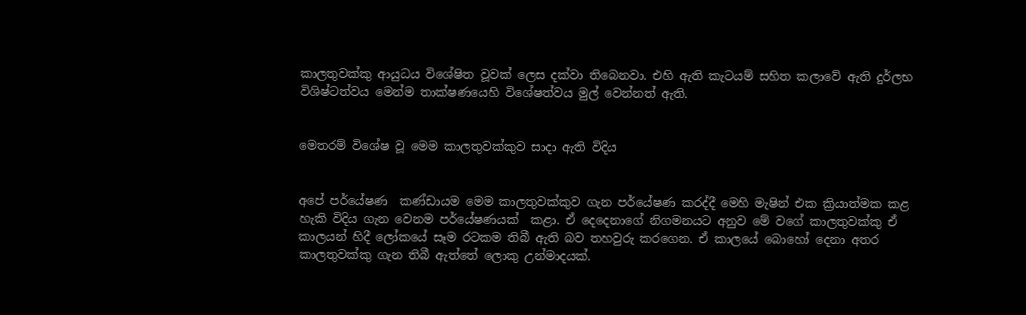කාලතුවක්කු ආයුධය විශේෂිත වූවක් ලෙස දක්වා තිබෙනවා. එහි ඇති කැටයම් සහිත කලාවේ ඇති දුර්ලභ විශිෂ්ටත්වය මෙන්ම තාක්ෂණයෙහි විශේෂත්වය මුල් වෙන්නත් ඇති.


මෙතරම් විශේෂ වූ මෙම කාලතුවක්කුව සාදා ඇති විදිය


අපේ පර්‌යේෂණ  කණ්ඩායම මෙම කාලතුවක්කුව ගැන පර්‌යේෂණ කරද්දී මෙහි මැෂින් එක ක්‍රියාත්මක කළ හැකි විදිය ගැන වෙනම පර්‌යේෂණයක්  කළා. ඒ දෙදෙනාගේ නිගමනයට අනුව මේ වගේ කාලතුවක්කු ඒ කාලයන් හිදී ලෝකයේ සෑම රටකම තිබී ඇති බව තහවුරු කරගෙන. ඒ කාලයේ බොහෝ දෙනා අතර කාලතුවක්කු ගැන තිබී ඇත්තේ ලොකු උන්මාදයක්.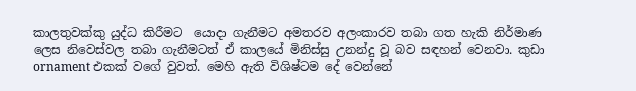කාලතුවක්කු යුද්ධ කිරීමට  යොදා ගැනීමට අමතරව අලංකාරව තබා ගත හැකි නිර්මාණ ලෙස නිවෙස්වල තබා ගැනීමටත් ඒ කාලයේ මිනිස්සු උනන්දු වූ බව සඳහන් වෙනවා. කුඩා ornament එකක් වගේ වුවත්. මෙහි ඇති විශිෂ්ටම දේ වෙන්නේ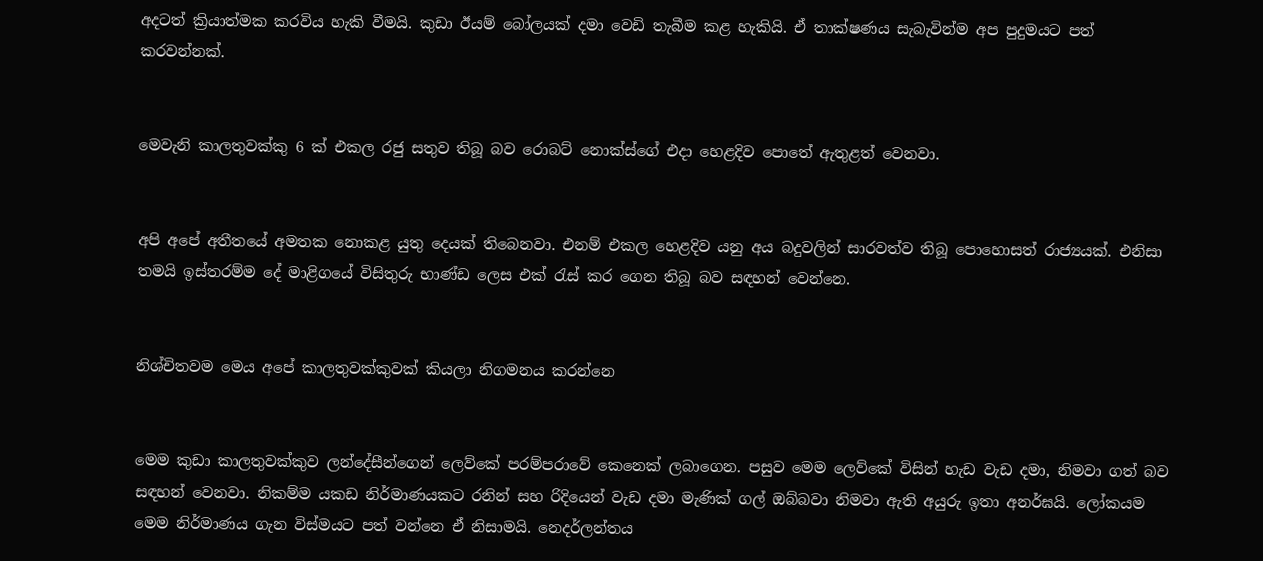අදටත් ක්‍රියාත්මක කරවිය හැකි වීමයි. කුඩා ඊයම් බෝලයක් දමා වෙඩි තැබීම කළ හැකියි. ඒ තාක්ෂණය සැබැවින්ම අප පුදුමයට පත් කරවන්නක්.


මෙවැනි කාලතුවක්කු 6 ක් එකල රජු සතුව තිබූ බව රොබට් නොක්ස්ගේ එදා හෙළදිව පොතේ ඇතුළත් වෙනවා.


අපි අපේ අතීතයේ අමතක නොකළ යුතු දෙයක් තිබෙනවා. එනම් එකල හෙළදිව යනු අය බදුවලින් සාරවත්ව තිබූ පොහොසත් රාජ්‍යයක්. එනිසා තමයි ඉස්තරම්ම දේ මාළිගයේ විසිතුරු භාණ්ඩ ලෙස එක් රැස් කර ගෙන තිබූ බව සඳහන් වෙන්නෙ.


නිශ්චිතවම මෙය අපේ කාලතුවක්කුවක් කියලා නිගමනය කරන්නෙ


මෙම කුඩා කාලතුවක්කුව ලන්දේසීන්ගෙන් ලෙව්කේ පරම්පරාවේ කෙනෙක් ලබාගෙන. පසුව මෙම ලෙව්කේ විසින් හැඩ වැඩ දමා, නිමවා ගත් බව සඳහන් වෙනවා. නිකම්ම යකඩ නිර්මාණයකට රනින් සහ රිදියෙන් වැඩ දමා මැණික් ගල් ඔබ්බවා නිමවා ඇති අයුරු ඉතා අනර්ඝයි. ලෝකයම මෙම නිර්මාණය ගැන විස්මයට පත් වන්නෙ ඒ නිසාමයි. නෙදර්ලන්තය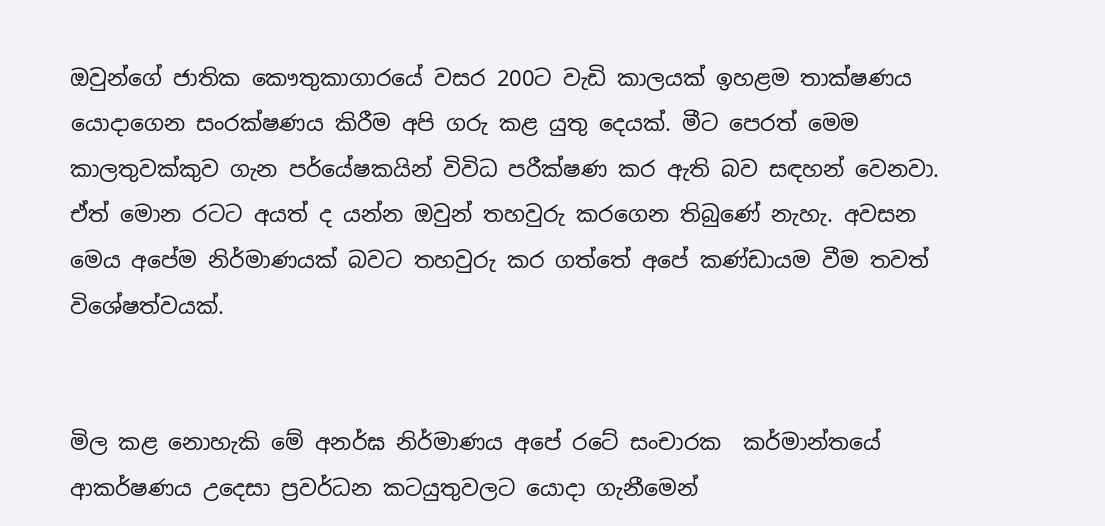ඔවුන්ගේ ජාතික කෞතුකාගාරයේ වසර 200ට වැඩි කාලයක් ඉහළම තාක්ෂණය යොදාගෙන සංරක්ෂණය කිරීම අපි ගරු කළ යුතු දෙයක්. මීට පෙරත් මෙම කාලතුවක්කුව ගැන පර්‌යේෂකයින් විවිධ පරීක්ෂණ කර ඇති බව සඳහන් වෙනවා. ඒත් මොන රටට අයත් ද යන්න ඔවුන් තහවුරු කරගෙන තිබුණේ නැහැ. අවසන මෙය අපේම නිර්මාණයක් බවට තහවුරු කර ගත්තේ අපේ කණ්ඩායම වීම තවත් විශේෂත්වයක්.


මිල කළ නොහැකි මේ අනර්ඝ නිර්මාණය අපේ රටේ සංචාරක  කර්මාන්තයේ ආකර්ෂණය උදෙසා ප්‍රවර්ධන කටයුතුවලට යොදා ගැනීමෙන්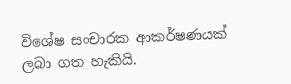විශේෂ සංචාරක ආකර්ෂණයක් ලබා ගත හැකියි.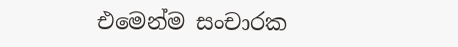එමෙන්ම සංචාරක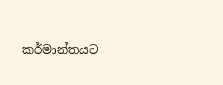කර්මාන්තයට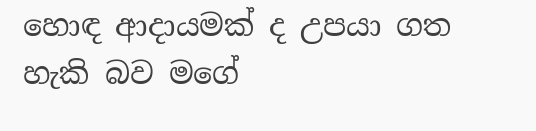හොඳ ආදායමක් ද උපයා ගත හැකි බව මගේ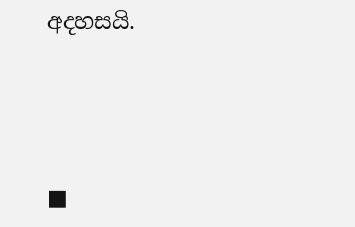අදහසයි.





■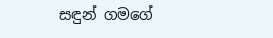සඳුන් ගමගේ